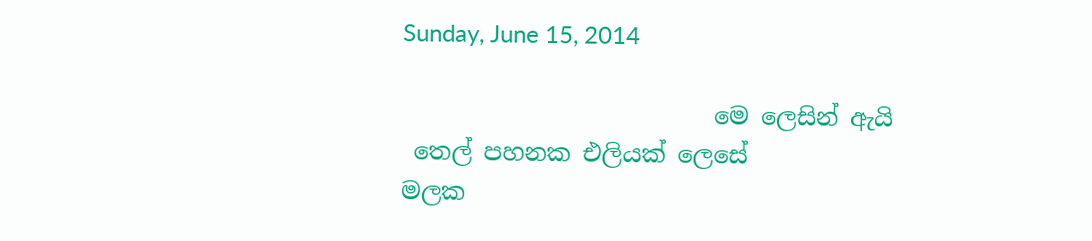Sunday, June 15, 2014

                          මෙ ලෙසින් ඇයි
 තෙල් පහනක එලියක් ලෙසේ
මලක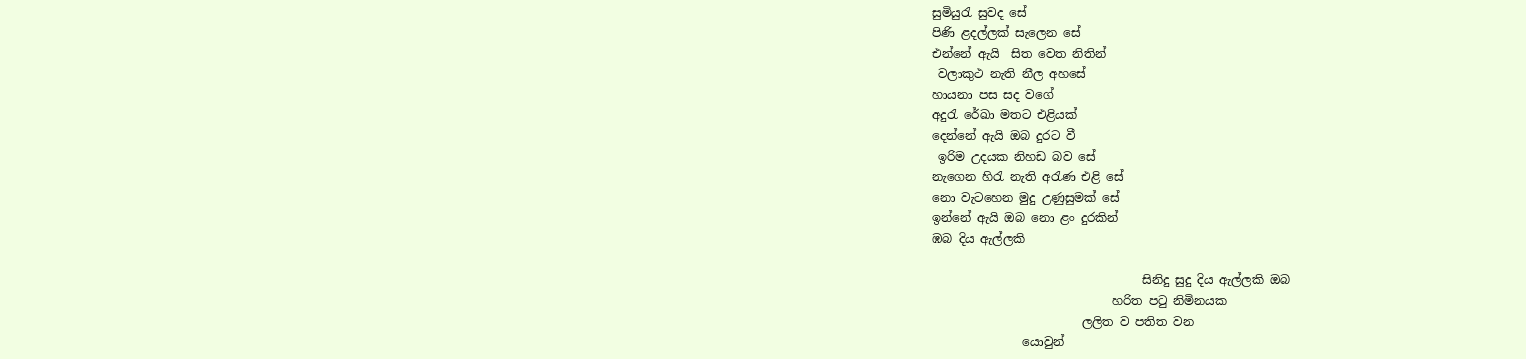සුමියුරැ සුවද සේ
පිණි ළදල්ලක් සැලෙන සේ
එන්නේ ඇයි  සිත වෙත නිතින්
 වලාකුථ නැති නීල අහසේ
හායනා පස සද වගේ
අදුරැ රේඛා මතට එළියක්
දෙන්නේ ඇයි ඔබ දුරට වී
 ඉරිම උදයක නිහඩ බව සේ
නැගෙන හිරැ නැති අරැණ එළි සේ
නො වැටහෙන මුදු උණුසුමක් සේ
ඉන්නේ ඇයි ඔබ නො ළං දුරකින්
ඹබ දිය ඇල්ලකි

                                   සිනිදු සුදු දිය ඇල්ලකි ඔබ
                              හරිත පටු නිමිනයක
                         ලලිත ව පතිත වන
               යොවුන්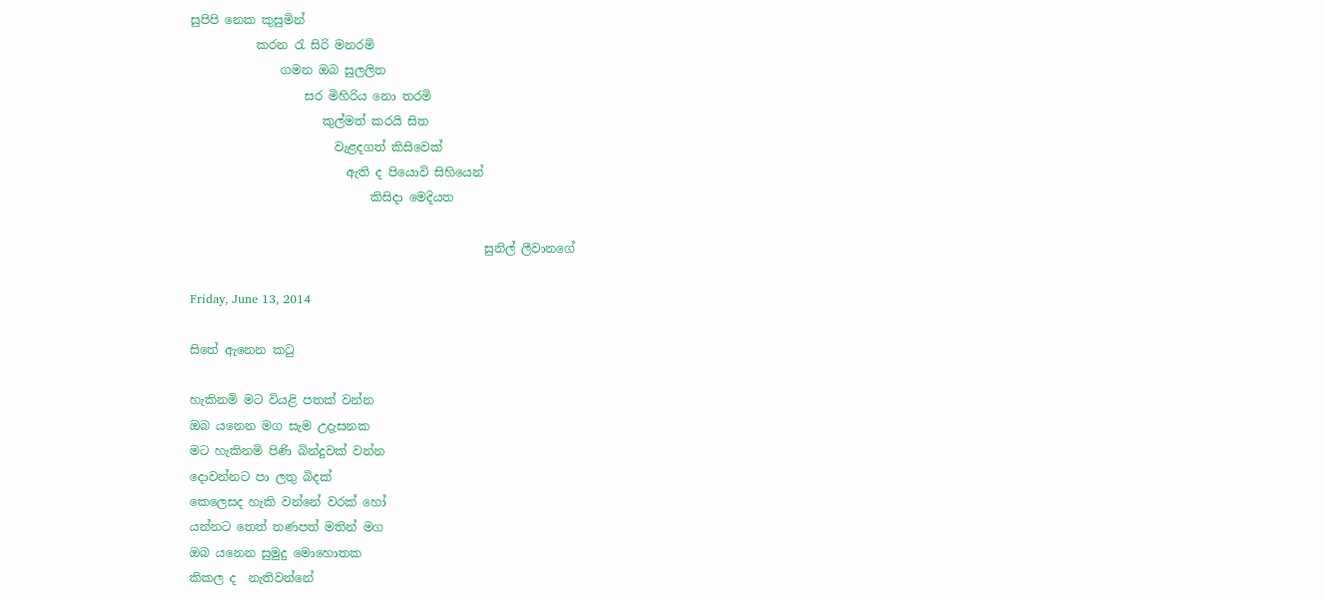සුපිපි නෙක කුසුමින්
           කරන රැ සිරි මනරමි
               ගමන ඔබ සුලලිත
                   සර මිහිරිය නො තරමි
                      කුල්මත් කරයි සිත
                        වැළදගත් කිසිවෙක්
                          ඇති ද පියොවි සිහියෙන්
                              කිසිදා මෙදියත

                                                 සුනිල් ලීවානගේ

Friday, June 13, 2014

සිතේ ඇනෙන කටු

හැකිනමි මට වියළි පතක් වන්න
ඔබ යනෙන මග සැම උදැසනක
මට හැකිනමි පිණි බින්දුවක් වන්න
දොවන්නට පා ලතු බිදක්
කෙලෙසද හැකි වන්නේ වරක් හෝ
යන්නට තෙත් තණපත් මතින් මග
ඔබ යනෙන සුමුදු මොහොතක
කිකල ද  නැතිවන්නේ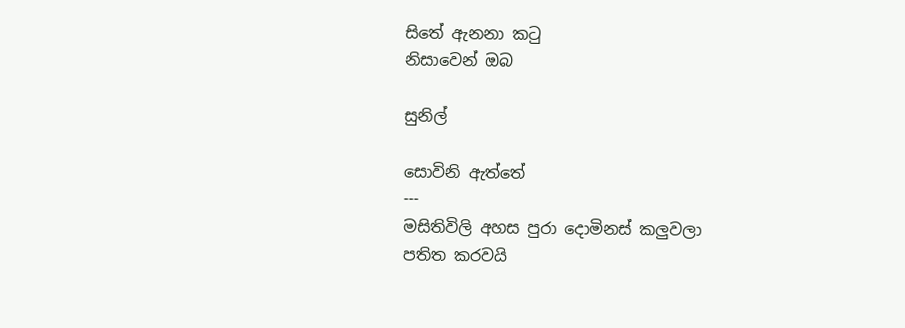සිතේ ඇනනා කටු
නිසාවෙන් ඔබ

සුනිල්

සොවිනි ඇත්තේ
---
මසිතිවිලි අහස පුරා දොමිනස් කලුවලා
පතිත කරවයි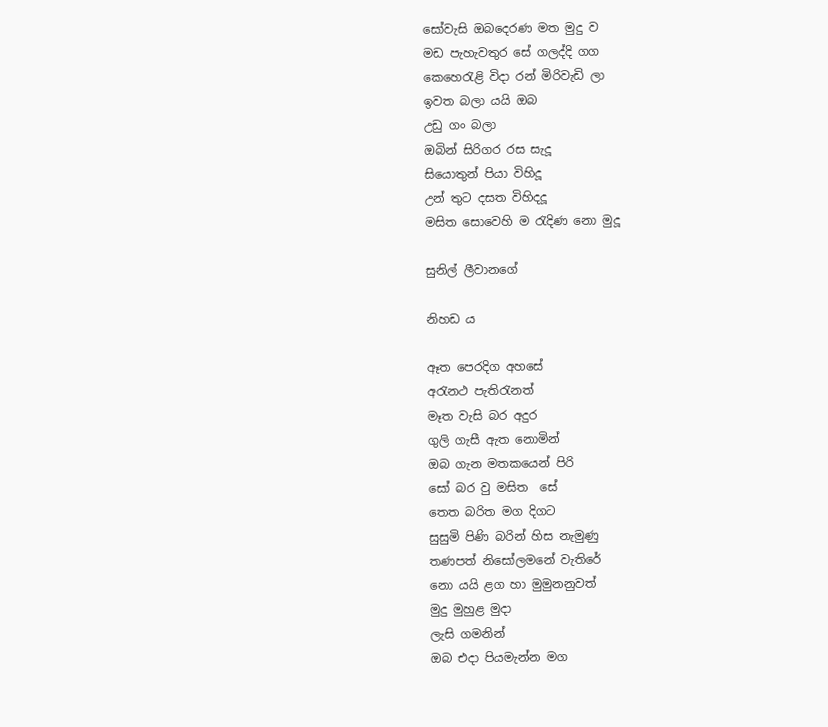සෝවැසි ඔබදෙරණ මත මුදු ව
මඩ පැහැවතුර සේ ගලද්දි ගග
කෙහෙරැළි විදා රන් මිරිවැඩි ලා
ඉවත බලා යයි ඔබ
උඩු ගං බලා
ඔබින් සිරිගර රස සැදූ
සියොතුන් පියා විහිදූ
උන් තුට දසත විහිදදූ
මසිත සොවෙහි ම රැදිණ නො මුදූ

සුනිල් ලීවානගේ

නිහඩ ය

ඈත පෙරදිග අහසේ
අරැනථ පැතිරැනත්
මෑත වැසි බර අදුර
ගුලි ගැසී ඇත නොමින්
ඔබ ගැන මතකයෙන් පිරි
සෝ බර වු මසිත  සේ
තෙත බරිත මග දිගට
සුසුමි පිණි බරින් හිස නැමුණු
තණපත් නිසෝලමනේ වැතිරේ
නො යයි ළග හා මුමුනනුවත්
මුදු මුහුළ මුදා
ලැසි ගමනින්
ඔබ එදා පියමැන්න මග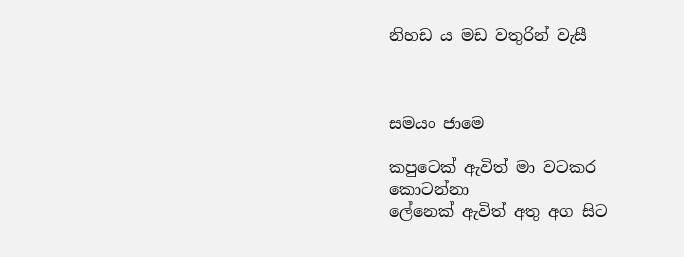නිහඩ ය මඩ වතුරින් වැසී



සමයං ජාමෙ

කපුටෙක් ඇවිත් මා වටකර           කොටන්නා
ලේනෙක් ඇවිත් අතු අග සිට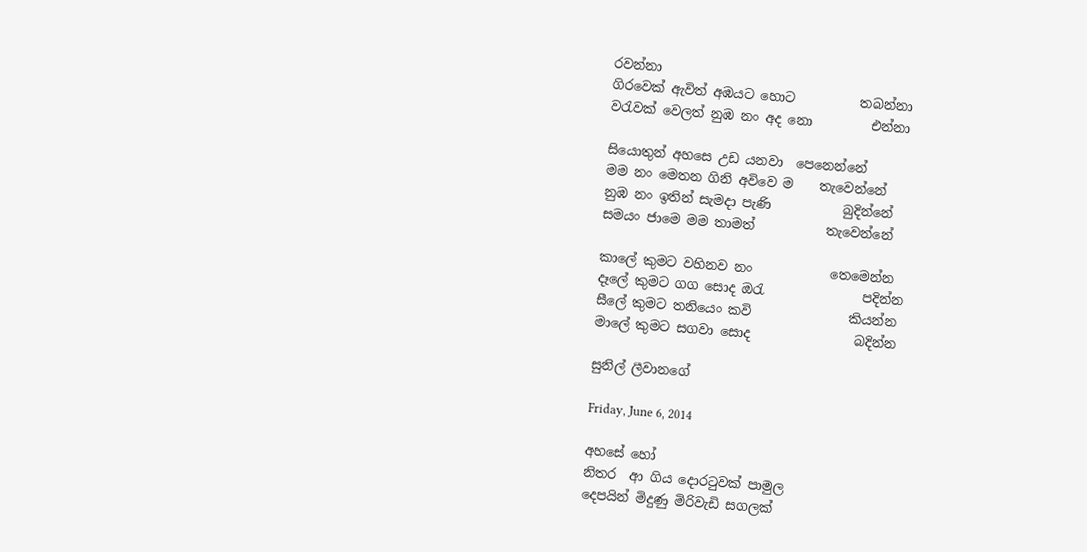රවන්නා
ගිරවෙක් ඇවිත් අඹයට හොට          තබන්නා
වරැවක් වෙලත් නුඹ නං අද නො         එන්නා

සියොතුන් අහසෙ උඩ යනවා  පෙනෙන්නේ
මම නං මෙතන ගිනි අවිවෙ ම    තැවෙන්නේ
නුඹ නං ඉතින් සැමදා පැණි           බුදින්නේ
සමයං ජාමෙ මම තාමත්           තැවෙන්නේ

කාලේ කුමට වහිනව නං            තෙමෙන්න
දෑලේ කුමට ගග සොද ඔරැ               පදින්න
සීලේ කුමට තනියෙං කවි               කියන්න
මාලේ කුමට සගවා සොද                බදින්න

සුනිල් ලීවානගේ

Friday, June 6, 2014

අහසේ හෝ
නිතර  ආ ගිය දොරටුවක් පාමුල
දෙපයින් මිදුණු මිරිවැඩි සගලක්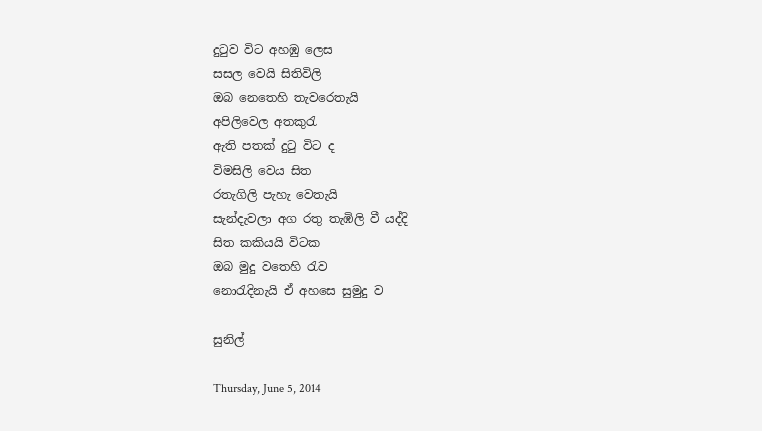දුටුව විට අහඹු ලෙස
සසල වෙයි සිතිවිලි
ඔබ නෙතෙහි තැවරෙතැයි
අපිලිවෙල අතකුරැ
ඇති පතක් දුටු විට ද
විමසිලි වෙය සිත
රතැගිලි පැහැ වෙතැයි
සැන්දැවලා අග රතු තැඹිලි වී යද්දි
සිත කකියයි විටක
ඔබ මුදු වතෙහි රැව
නොරැදිනැයි ඒ අහසෙ සුමුදු ව

සුනිල්

Thursday, June 5, 2014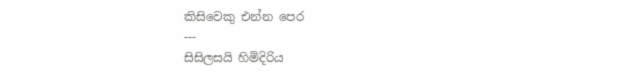කිසිවෙකු එන්න පෙර
---
සිසිලසයි හිමිදිරිය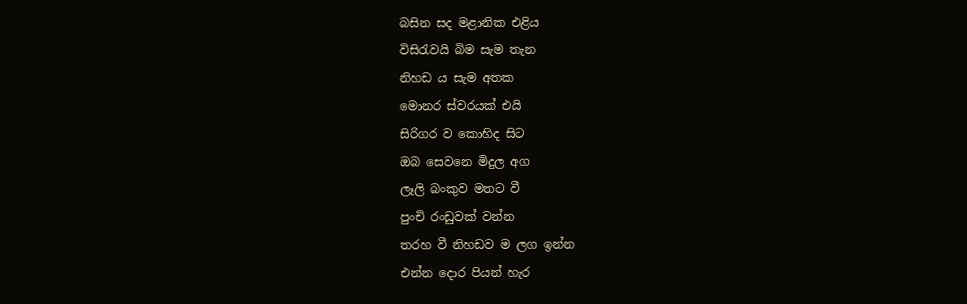බසින සද මළානික එළිය
විසිරැවයි බිම සැම තැන
නිහඩ ය සැම අතක
මොනර ස්වරයක් එයි
සිරිගර ව කොහිද සිට
ඔබ සෙවනෙ මිදුල අග
ලෑලි බංකුව මතට වී
පුංචි රංඩුවක් වන්න
තරහ වී නිහඩව ම ලග ඉන්න
එන්න දොර පියන් හැර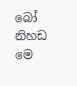බෝ නිහඩ මෙ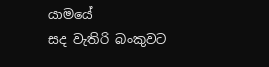යාමයේ
සද වැතිරි බංකුවට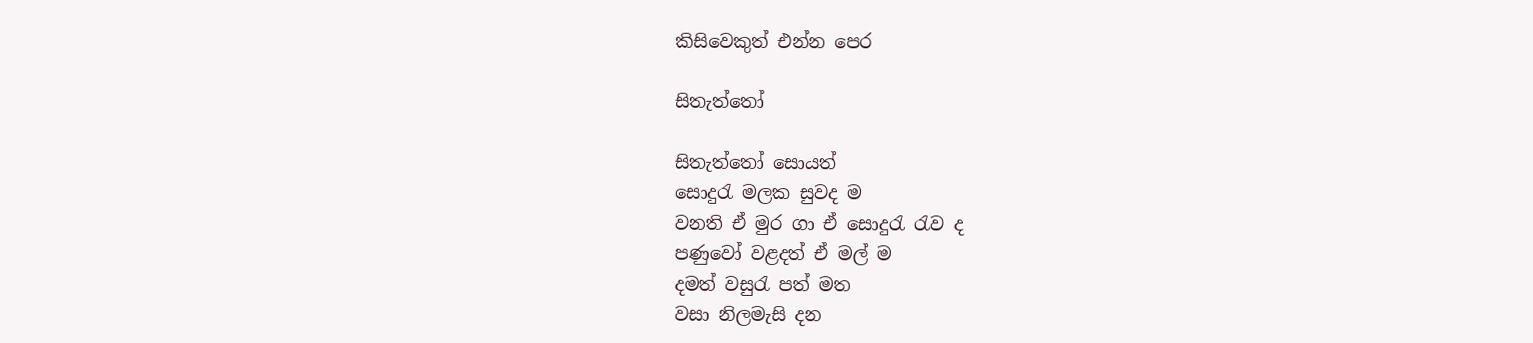කිසිවෙකුත් එන්න පෙර

සිතැත්තෝ

සිතැත්තෝ සොයත්
සොදුරැ මලක සුවද ම
වනති ඒ මුර ගා ඒ සොදුරැ රැව ද
පණුවෝ වළදත් ඒ මල් ම
දමත් වසුරැ පත් මත
වසා නිලමැසි දන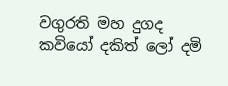වගුරති මහ දුගද
කවියෝ දකිත් ලෝ දමි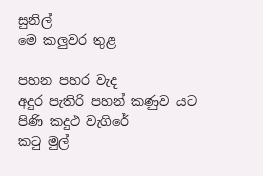සුනිල්
මෙ කලුවර තුළ

පහන පහර වැද
අදුර පැතිරි පහන් කණුව යට
පිණි කදුථ වැගිරේ
කටු මුල්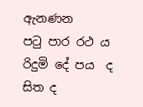ඇනණන
පටු පාර රථ ය
රිදුමි දේ පය  ද සිත ද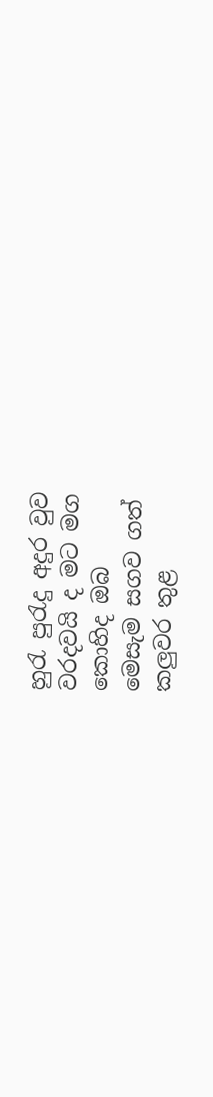හුරැ පුරැදු අදුර වුව
වරදවයි ද මට මග
කොහිද ඔබ
මෙසැම සගව ගත්
කලුවර තුළ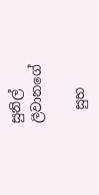සුනිල් ලීවානගේ

  සුභ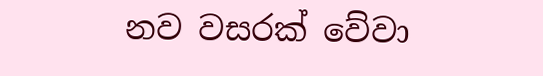නව වසරක් වේවා